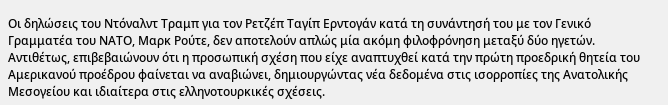Οι δηλώσεις του Ντόναλντ Τραμπ για τον Ρετζέπ Ταγίπ Ερντογάν κατά τη συνάντησή του με τον Γενικό Γραμματέα του ΝΑΤΟ, Μαρκ Ρούτε, δεν αποτελούν απλώς μία ακόμη φιλοφρόνηση μεταξύ δύο ηγετών. Αντιθέτως, επιβεβαιώνουν ότι η προσωπική σχέση που είχε αναπτυχθεί κατά την πρώτη προεδρική θητεία του Αμερικανού προέδρου φαίνεται να αναβιώνει, δημιουργώντας νέα δεδομένα στις ισορροπίες της Ανατολικής Μεσογείου και ιδιαίτερα στις ελληνοτουρκικές σχέσεις.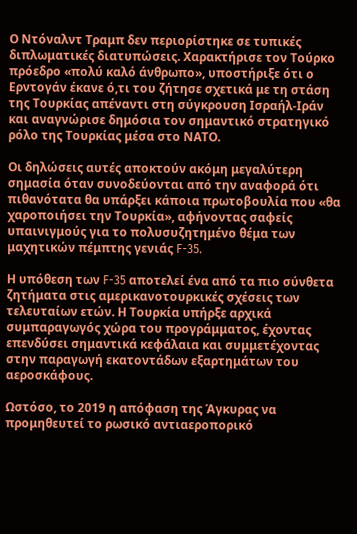Ο Ντόναλντ Τραμπ δεν περιορίστηκε σε τυπικές διπλωματικές διατυπώσεις. Χαρακτήρισε τον Τούρκο πρόεδρο «πολύ καλό άνθρωπο», υποστήριξε ότι ο Ερντογάν έκανε ό,τι του ζήτησε σχετικά με τη στάση της Τουρκίας απέναντι στη σύγκρουση Ισραήλ-Ιράν και αναγνώρισε δημόσια τον σημαντικό στρατηγικό ρόλο της Τουρκίας μέσα στο ΝΑΤΟ.

Οι δηλώσεις αυτές αποκτούν ακόμη μεγαλύτερη σημασία όταν συνοδεύονται από την αναφορά ότι πιθανότατα θα υπάρξει κάποια πρωτοβουλία που «θα χαροποιήσει την Τουρκία», αφήνοντας σαφείς υπαινιγμούς για το πολυσυζητημένο θέμα των μαχητικών πέμπτης γενιάς F-35.

Η υπόθεση των F-35 αποτελεί ένα από τα πιο σύνθετα ζητήματα στις αμερικανοτουρκικές σχέσεις των τελευταίων ετών. Η Τουρκία υπήρξε αρχικά συμπαραγωγός χώρα του προγράμματος, έχοντας επενδύσει σημαντικά κεφάλαια και συμμετέχοντας στην παραγωγή εκατοντάδων εξαρτημάτων του αεροσκάφους.

Ωστόσο, το 2019 η απόφαση της Άγκυρας να προμηθευτεί το ρωσικό αντιαεροπορικό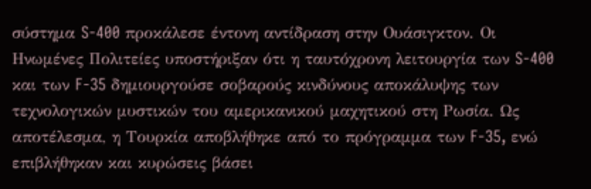σύστημα S-400 προκάλεσε έντονη αντίδραση στην Ουάσιγκτον. Οι Ηνωμένες Πολιτείες υποστήριξαν ότι η ταυτόχρονη λειτουργία των S-400 και των F-35 δημιουργούσε σοβαρούς κινδύνους αποκάλυψης των τεχνολογικών μυστικών του αμερικανικού μαχητικού στη Ρωσία. Ως αποτέλεσμα, η Τουρκία αποβλήθηκε από το πρόγραμμα των F-35, ενώ επιβλήθηκαν και κυρώσεις βάσει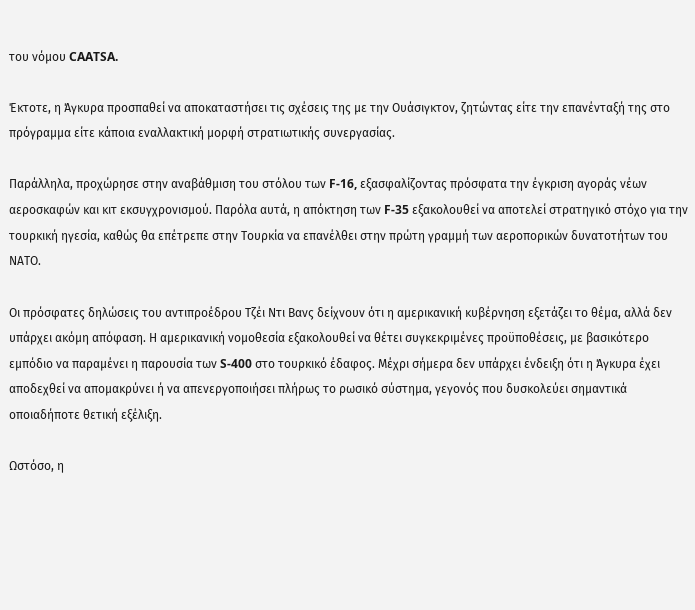του νόμου CAATSA.

Έκτοτε, η Άγκυρα προσπαθεί να αποκαταστήσει τις σχέσεις της με την Ουάσιγκτον, ζητώντας είτε την επανένταξή της στο πρόγραμμα είτε κάποια εναλλακτική μορφή στρατιωτικής συνεργασίας.

Παράλληλα, προχώρησε στην αναβάθμιση του στόλου των F-16, εξασφαλίζοντας πρόσφατα την έγκριση αγοράς νέων αεροσκαφών και κιτ εκσυγχρονισμού. Παρόλα αυτά, η απόκτηση των F-35 εξακολουθεί να αποτελεί στρατηγικό στόχο για την τουρκική ηγεσία, καθώς θα επέτρεπε στην Τουρκία να επανέλθει στην πρώτη γραμμή των αεροπορικών δυνατοτήτων του ΝΑΤΟ.

Οι πρόσφατες δηλώσεις του αντιπροέδρου Τζέι Ντι Βανς δείχνουν ότι η αμερικανική κυβέρνηση εξετάζει το θέμα, αλλά δεν υπάρχει ακόμη απόφαση. Η αμερικανική νομοθεσία εξακολουθεί να θέτει συγκεκριμένες προϋποθέσεις, με βασικότερο εμπόδιο να παραμένει η παρουσία των S-400 στο τουρκικό έδαφος. Μέχρι σήμερα δεν υπάρχει ένδειξη ότι η Άγκυρα έχει αποδεχθεί να απομακρύνει ή να απενεργοποιήσει πλήρως το ρωσικό σύστημα, γεγονός που δυσκολεύει σημαντικά οποιαδήποτε θετική εξέλιξη.

Ωστόσο, η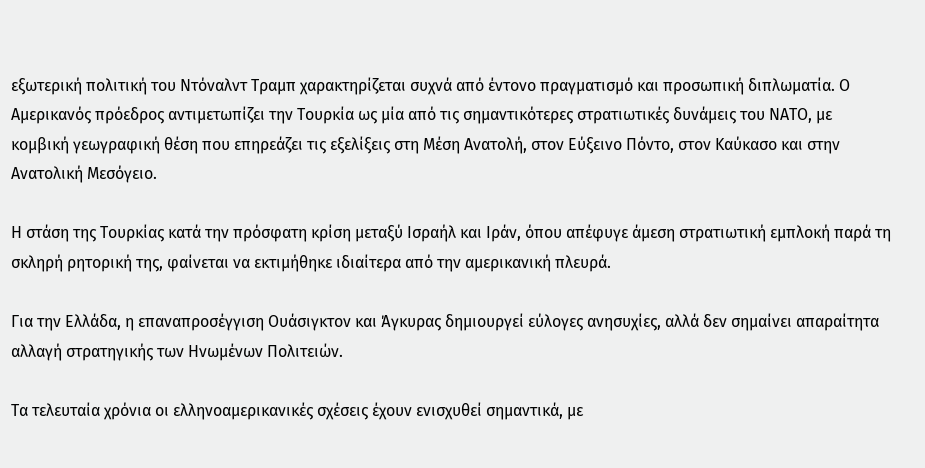εξωτερική πολιτική του Ντόναλντ Τραμπ χαρακτηρίζεται συχνά από έντονο πραγματισμό και προσωπική διπλωματία. Ο Αμερικανός πρόεδρος αντιμετωπίζει την Τουρκία ως μία από τις σημαντικότερες στρατιωτικές δυνάμεις του ΝΑΤΟ, με κομβική γεωγραφική θέση που επηρεάζει τις εξελίξεις στη Μέση Ανατολή, στον Εύξεινο Πόντο, στον Καύκασο και στην Ανατολική Μεσόγειο.

Η στάση της Τουρκίας κατά την πρόσφατη κρίση μεταξύ Ισραήλ και Ιράν, όπου απέφυγε άμεση στρατιωτική εμπλοκή παρά τη σκληρή ρητορική της, φαίνεται να εκτιμήθηκε ιδιαίτερα από την αμερικανική πλευρά.

Για την Ελλάδα, η επαναπροσέγγιση Ουάσιγκτον και Άγκυρας δημιουργεί εύλογες ανησυχίες, αλλά δεν σημαίνει απαραίτητα αλλαγή στρατηγικής των Ηνωμένων Πολιτειών.

Τα τελευταία χρόνια οι ελληνοαμερικανικές σχέσεις έχουν ενισχυθεί σημαντικά, με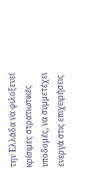την Ελλάδα να φιλοξενεί κρίσιμες στρατιωτικές υποδομές, να συμμετέχει ενεργά στις επιχειρήσεις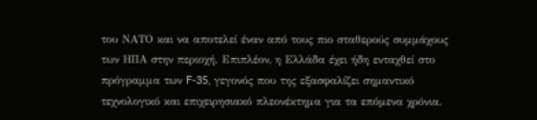του ΝΑΤΟ και να αποτελεί έναν από τους πιο σταθερούς συμμάχους των ΗΠΑ στην περιοχή. Επιπλέον, η Ελλάδα έχει ήδη ενταχθεί στο πρόγραμμα των F-35, γεγονός που της εξασφαλίζει σημαντικό τεχνολογικό και επιχειρησιακό πλεονέκτημα για τα επόμενα χρόνια.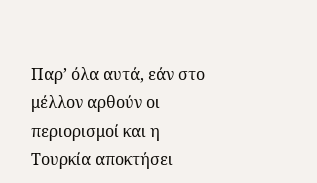Παρ’ όλα αυτά, εάν στο μέλλον αρθούν οι περιορισμοί και η Τουρκία αποκτήσει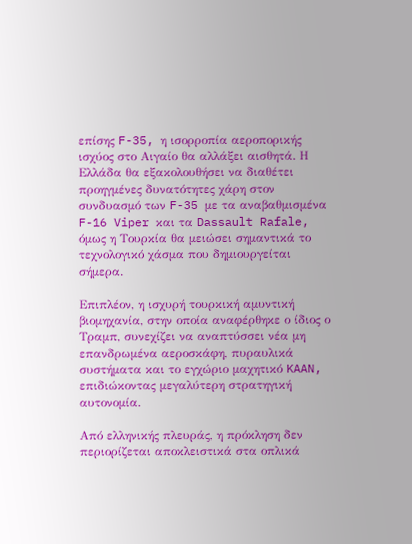επίσης F-35, η ισορροπία αεροπορικής ισχύος στο Αιγαίο θα αλλάξει αισθητά. Η Ελλάδα θα εξακολουθήσει να διαθέτει προηγμένες δυνατότητες χάρη στον συνδυασμό των F-35 με τα αναβαθμισμένα F-16 Viper και τα Dassault Rafale, όμως η Τουρκία θα μειώσει σημαντικά το τεχνολογικό χάσμα που δημιουργείται σήμερα.

Επιπλέον, η ισχυρή τουρκική αμυντική βιομηχανία, στην οποία αναφέρθηκε ο ίδιος ο Τραμπ, συνεχίζει να αναπτύσσει νέα μη επανδρωμένα αεροσκάφη, πυραυλικά συστήματα και το εγχώριο μαχητικό KAAN, επιδιώκοντας μεγαλύτερη στρατηγική αυτονομία.

Από ελληνικής πλευράς, η πρόκληση δεν περιορίζεται αποκλειστικά στα οπλικά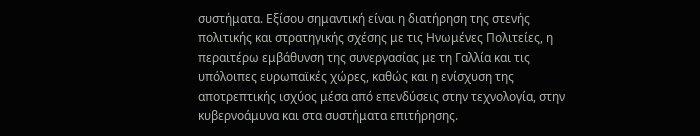συστήματα. Εξίσου σημαντική είναι η διατήρηση της στενής πολιτικής και στρατηγικής σχέσης με τις Ηνωμένες Πολιτείες, η περαιτέρω εμβάθυνση της συνεργασίας με τη Γαλλία και τις υπόλοιπες ευρωπαϊκές χώρες, καθώς και η ενίσχυση της αποτρεπτικής ισχύος μέσα από επενδύσεις στην τεχνολογία, στην κυβερνοάμυνα και στα συστήματα επιτήρησης.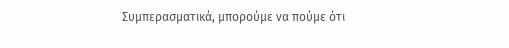Συμπερασματικά, μπορούμε να πούμε ότι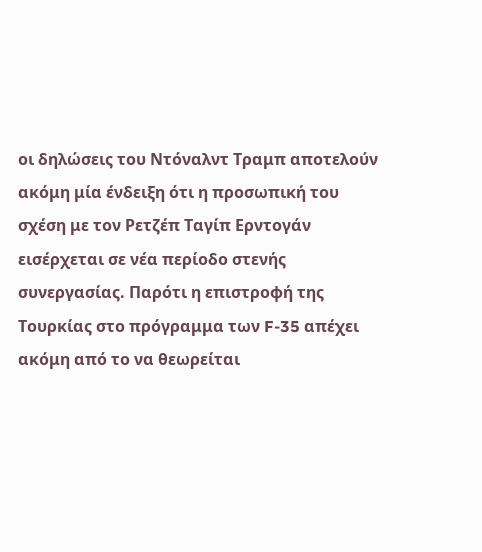οι δηλώσεις του Ντόναλντ Τραμπ αποτελούν ακόμη μία ένδειξη ότι η προσωπική του σχέση με τον Ρετζέπ Ταγίπ Ερντογάν εισέρχεται σε νέα περίοδο στενής συνεργασίας. Παρότι η επιστροφή της Τουρκίας στο πρόγραμμα των F-35 απέχει ακόμη από το να θεωρείται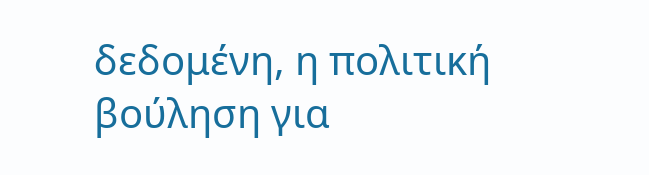δεδομένη, η πολιτική βούληση για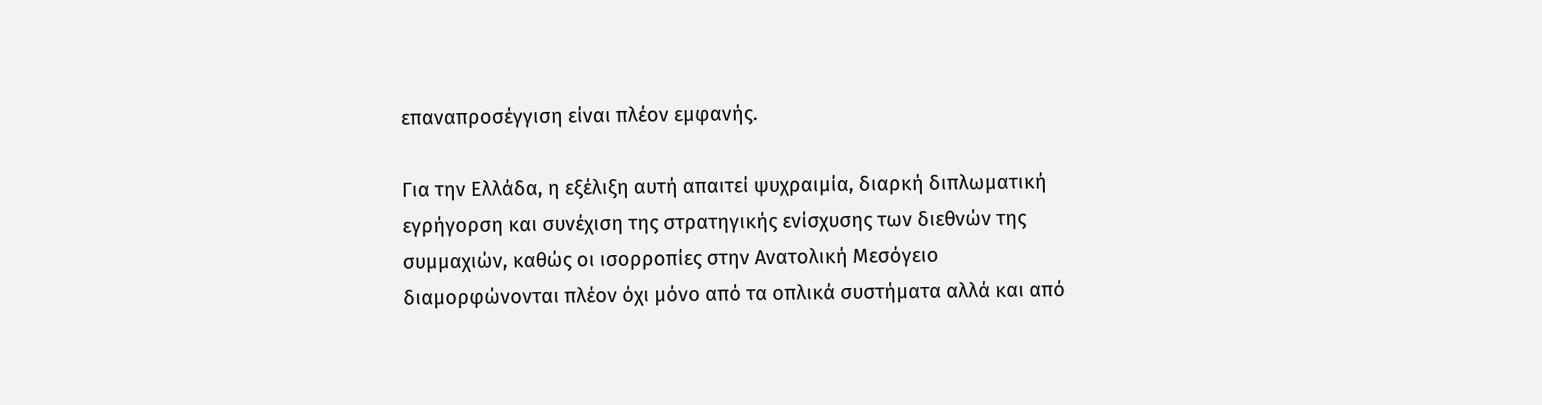επαναπροσέγγιση είναι πλέον εμφανής.

Για την Ελλάδα, η εξέλιξη αυτή απαιτεί ψυχραιμία, διαρκή διπλωματική εγρήγορση και συνέχιση της στρατηγικής ενίσχυσης των διεθνών της συμμαχιών, καθώς οι ισορροπίες στην Ανατολική Μεσόγειο διαμορφώνονται πλέον όχι μόνο από τα οπλικά συστήματα αλλά και από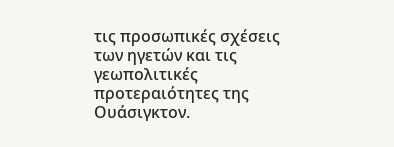τις προσωπικές σχέσεις των ηγετών και τις γεωπολιτικές προτεραιότητες της Ουάσιγκτον.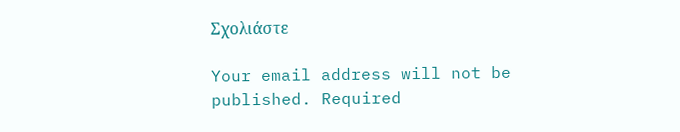Σχολιάστε

Your email address will not be published. Required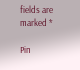fields are marked *

Pin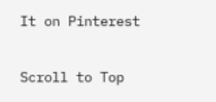It on Pinterest

Scroll to Top